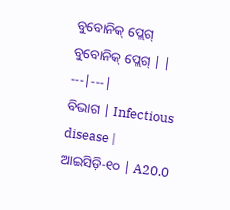ବୁବୋନିକ୍ ପ୍ଲେଗ୍
ବୁବୋନିକ୍ ପ୍ଲେଗ୍ | |
---|---|
ବିଭାଗ | Infectious disease |
ଆଇସିଡ଼ି-୧୦ | A20.0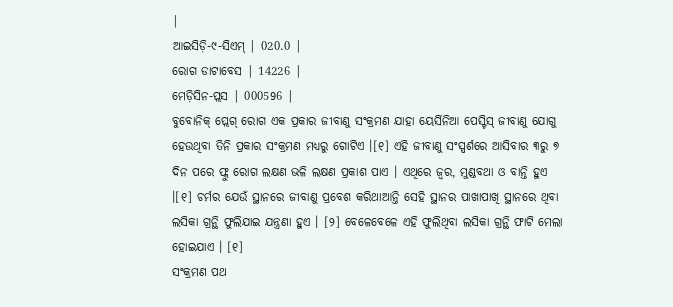|
ଆଇସିଡ଼ି-୯-ସିଏମ୍ | 020.0 |
ରୋଗ ଡାଟାବେସ | 14226 |
ମେଡ଼ିସିନ-ପ୍ଲସ | 000596 |
ବୁବୋନିକ୍ ପ୍ଲେଗ୍ ରୋଗ ଏକ ପ୍ରକାର ଜୀବାଣୁ ସଂକ୍ରମଣ ଯାହା ୟେର୍ସିନିଆ ପେସ୍ଟିସ୍ ଜୀବାଣୁ ଯୋଗୁ ହେଉଥିବା ତିନି ପ୍ରକାର ସଂକ୍ରମଣ ମଧ୍ୟରୁ ଗୋଟିଏ ।[୧] ଏହି ଜୀବାଣୁ ସଂସ୍ପର୍ଶରେ ଆସିବାର ୩ରୁ ୭ ଦିନ ପରେ ଫ୍ଲୁ ରୋଗ ଲକ୍ଷଣ ଭଳି ଲକ୍ଷଣ ପ୍ରକାଶ ପାଏ । ଏଥିରେ ଜ୍ୱର, ମୁଣ୍ଡବଥା ଓ ବାନ୍ତି ହୁଏ ।[୧] ଚର୍ମର ଯେଉଁ ସ୍ଥାନରେ ଜୀବାଣୁ ପ୍ରବେଶ କରିଥାଆନ୍ତି ସେହି ସ୍ଥାନର ପାଖାପାଖି ସ୍ଥାନରେ ଥିବା ଲସିକା ଗ୍ରନ୍ଥି ଫୁଲିଯାଇ ଯନ୍ତ୍ରଣା ହୁଏ । [୨] ବେଳେବେଳେ ଏହି ଫୁଲିଥିବା ଲସିକା ଗ୍ରନ୍ଥି ଫାଟି ମେଲା ହୋଇଯାଏ । [୧]
ସଂକ୍ରମଣ ପଥ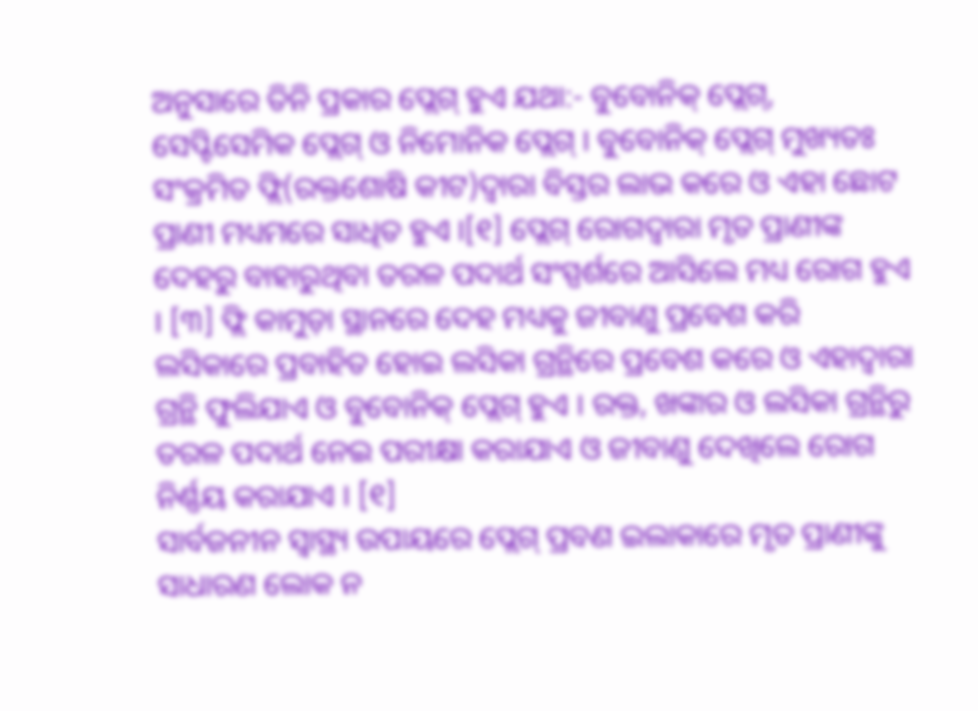ଅନୁସାରେ ତିନି ପ୍ରକାର ପ୍ଲେଗ୍ ହୁଏ ଯଥା:- ବୁବୋନିକ୍ ପ୍ଲେଗ୍, ସେପ୍ଟିସେମିକ ପ୍ଲେଗ୍ ଓ ନିମୋନିକ ପ୍ଲେଗ୍ । ବୁବୋନିକ୍ ପ୍ଲେଗ୍ ମୁଖ୍ୟତଃ ସଂକ୍ରମିତ ଫ୍ଲି(ରକ୍ତଶୋଷି କୀଟ)ଦ୍ୱାରା ବିସ୍ତର ଲାଭ କରେ ଓ ଏହା ଛୋଟ ପ୍ରାଣୀ ମଧ୍ୟମରେ ସାଧିତ ହୁଏ ।[୧] ପ୍ଲେଗ୍ ରୋଗଦ୍ୱାରା ମୃତ ପ୍ରାଣୀଙ୍କ ଦେହରୁ ବାହାରୁଥିବା ତରଳ ପଦାର୍ଥ ସଂସ୍ପର୍ଶରେ ଆସିଲେ ମଧ୍ୟ ରୋଗ ହୁଏ । [୩] ଫ୍ଲି କାମୁଡ଼ା ସ୍ଥାନରେ ଦେହ ମଧ୍ୟକୁ ଜୀବାଣୁ ପ୍ରବେଶ କରି ଲସିକାରେ ପ୍ରବାହିତ ହୋଇ ଲସିକା ଗ୍ରନ୍ଥିରେ ପ୍ରବେଶ କରେ ଓ ଏହାଦ୍ୱାରା ଗ୍ରନ୍ଥି ଫୁଲିଯାଏ ଓ ବୁବୋନିକ୍ ପ୍ଲେଗ୍ ହୁଏ । ରକ୍ତ, ଖଙ୍କାର ଓ ଲସିକା ଗ୍ରନ୍ଥିରୁ ତରଳ ପଦାର୍ଥ ନେଇ ପରୀକ୍ଷା କରାଯାଏ ଓ ଜୀବାଣୁ ଦେଖିଲେ ରୋଗ ନିର୍ଣ୍ଣୟ କରାଯାଏ । [୧]
ସାର୍ବଜନୀନ ସ୍ୱାସ୍ଥ୍ୟ ଉପାୟରେ ପ୍ଲେଗ୍ ପ୍ରବଣ ଇଲାକାରେ ମୃତ ପ୍ରାଣୀଙ୍କୁ ସାଧାରଣ ଲୋକ ନ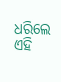ଧରିଲେ ଏହି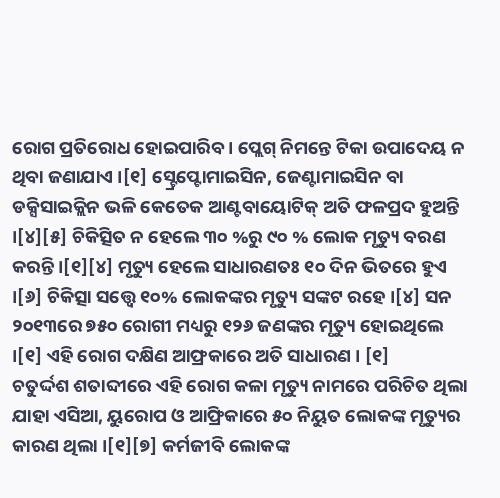ରୋଗ ପ୍ରତିରୋଧ ହୋଇପାରିବ । ପ୍ଲେଗ୍ ନିମନ୍ତେ ଟିକା ଉପାଦେୟ ନ ଥିବା ଜଣାଯାଏ ।[୧] ସ୍ଟ୍ରେପ୍ଟୋମାଇସିନ, ଜେଣ୍ଟାମାଇସିନ ବା ଡକ୍ସିସାଇକ୍ଲିନ ଭଳି କେତେକ ଆଣ୍ଟବାୟୋଟିକ୍ ଅତି ଫଳପ୍ରଦ ହୁଅନ୍ତି ।[୪][୫] ଚିକିତ୍ସିତ ନ ହେଲେ ୩୦ %ରୁ ୯୦ % ଲୋକ ମୃତ୍ୟୁ ବରଣ କରନ୍ତି ।[୧][୪] ମୃତ୍ୟୁ ହେଲେ ସାଧାରଣତଃ ୧୦ ଦିନ ଭିତରେ ହୁଏ ।[୬] ଚିକିତ୍ସା ସତ୍ତ୍ୱେ ୧୦% ଲୋକଙ୍କର ମୃତ୍ୟୁ ସଙ୍କଟ ରହେ ।[୪] ସନ ୨୦୧୩ରେ ୭୫୦ ରୋଗୀ ମଧ୍ୟରୁ ୧୨୬ ଜଣଙ୍କର ମୃତ୍ୟୁ ହୋଇଥିଲେ ।[୧] ଏହି ରୋଗ ଦକ୍ଷିଣ ଆଫ୍ରକାରେ ଅତି ସାଧାରଣ । [୧]
ଚତୁର୍ଦ୍ଦଶ ଶତାବ୍ଦୀରେ ଏହି ରୋଗ କଳା ମୃତ୍ୟୁ ନାମରେ ପରିଚିତ ଥିଲା ଯାହା ଏସିଆ, ୟୁରୋପ ଓ ଆଫ୍ରିକାରେ ୫୦ ନିୟୁତ ଲୋକଙ୍କ ମୃତ୍ୟୁର କାରଣ ଥିଲା ।[୧][୭] କର୍ମଜୀବି ଲୋକଙ୍କ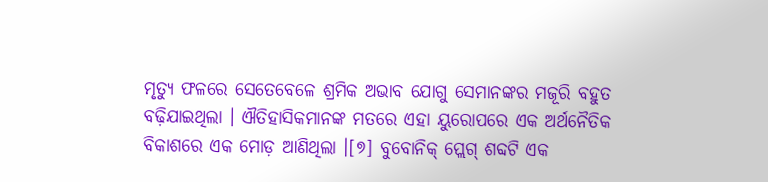ମୃତ୍ୟୁ ଫଳରେ ସେତେବେଳେ ଶ୍ରମିକ ଅଭାବ ଯୋଗୁ ସେମାନଙ୍କର ମଜୂରି ବହୁତ ବଢ଼ିଯାଇଥିଲା । ଐତିହାସିକମାନଙ୍କ ମତରେ ଏହା ୟୁରୋପରେ ଏକ ଅର୍ଥନୈତିକ ବିକାଶରେ ଏକ ମୋଡ଼ ଆଣିଥିଲା ।[୭] ବୁବୋନିକ୍ ପ୍ଲେଗ୍ ଶବ୍ଦଟି ଏକ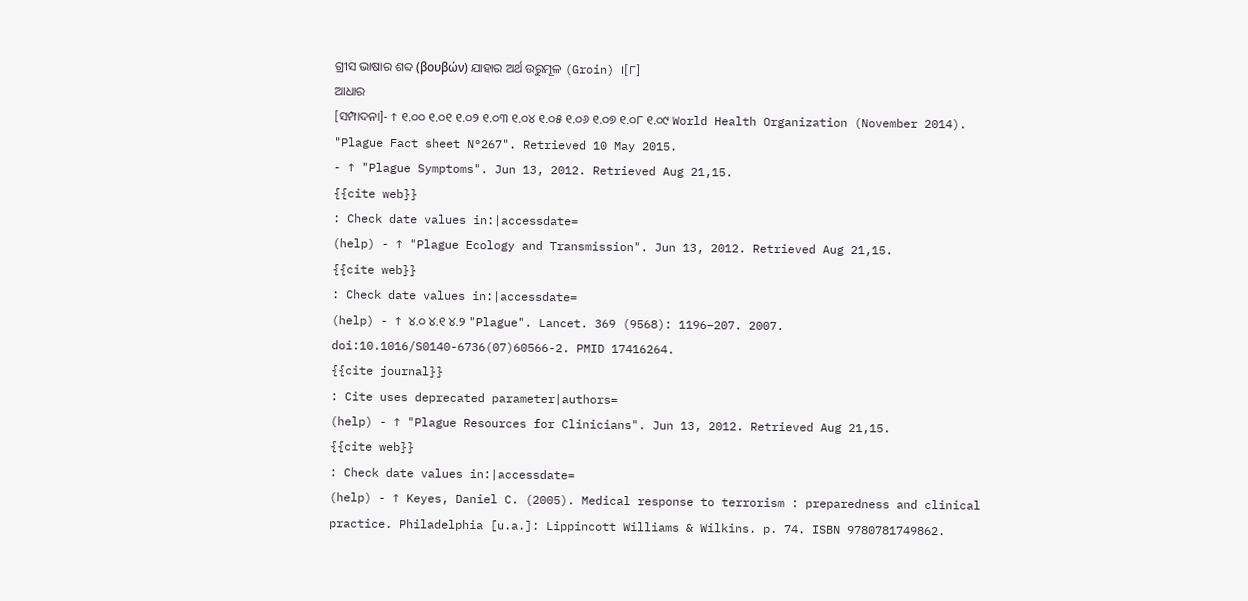ଗ୍ରୀସ ଭାଷାର ଶବ୍ଦ (βουβών) ଯାହାର ଅର୍ଥ ଉରୁମୂଳ (Groin) ।[୮]
ଆଧାର
[ସମ୍ପାଦନା]- ↑ ୧.୦୦ ୧.୦୧ ୧.୦୨ ୧.୦୩ ୧.୦୪ ୧.୦୫ ୧.୦୬ ୧.୦୭ ୧.୦୮ ୧.୦୯ World Health Organization (November 2014). "Plague Fact sheet N°267". Retrieved 10 May 2015.
- ↑ "Plague Symptoms". Jun 13, 2012. Retrieved Aug 21,15.
{{cite web}}
: Check date values in:|accessdate=
(help) - ↑ "Plague Ecology and Transmission". Jun 13, 2012. Retrieved Aug 21,15.
{{cite web}}
: Check date values in:|accessdate=
(help) - ↑ ୪.୦ ୪.୧ ୪.୨ "Plague". Lancet. 369 (9568): 1196–207. 2007. doi:10.1016/S0140-6736(07)60566-2. PMID 17416264.
{{cite journal}}
: Cite uses deprecated parameter|authors=
(help) - ↑ "Plague Resources for Clinicians". Jun 13, 2012. Retrieved Aug 21,15.
{{cite web}}
: Check date values in:|accessdate=
(help) - ↑ Keyes, Daniel C. (2005). Medical response to terrorism : preparedness and clinical practice. Philadelphia [u.a.]: Lippincott Williams & Wilkins. p. 74. ISBN 9780781749862.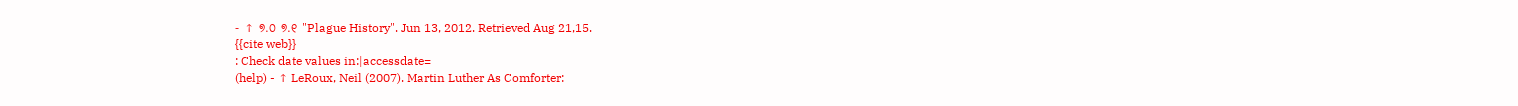- ↑ ୭.୦ ୭.୧ "Plague History". Jun 13, 2012. Retrieved Aug 21,15.
{{cite web}}
: Check date values in:|accessdate=
(help) - ↑ LeRoux, Neil (2007). Martin Luther As Comforter: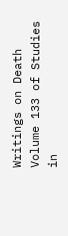Writings on Death Volume 133 of Studies in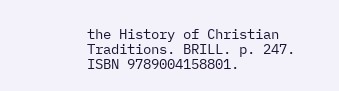the History of Christian Traditions. BRILL. p. 247. ISBN 9789004158801.